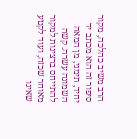הרב משיב כהלכה, מקור סיפור זה הוא מכתב יד יחיד, תימני, מן המאה השמונה עשרה. קשה להתייחס ברצינות למקור מאוחר שכזה, ועוד לקטע שאינו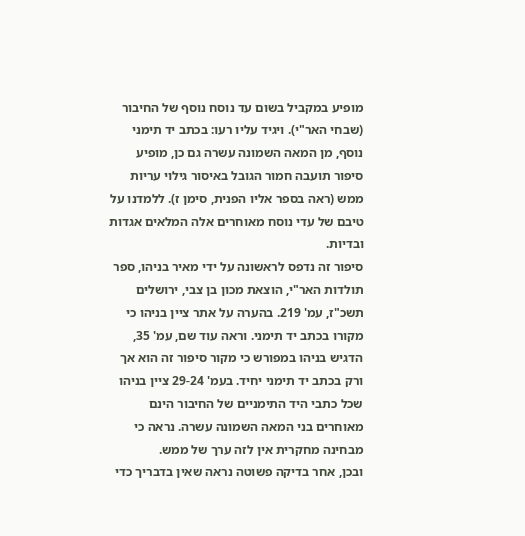מופיע במקביל בשום עד נוסח נוסף של החיבור (שבחי האר"י). ויגיד עליו רעו: בכתב יד תימני נוסף, מן המאה השמונה עשרה גם כן, מופיע סיפור תועבה חמור הגובל באיסור גילוי עריות ממש (ראה בספר אליו הפנית, סימן ז). ללמדנו על טיבם של עדי נוסח מאוחרים אלה המלאים אגדות ובדיות.
סיפור זה נדפס לראשונה על ידי מאיר בניהו, ספר תולדות האר"י, הוצאת מכון בן צבי, ירושלים תשכ"ז, עמ' 219. בהערה על אתר ציין בניהו כי מקורו בכתב יד תימני. וראה עוד שם, עמ' 35, הדגיש בניהו במפורש כי מקור סיפור זה הוא אך ורק בכתב יד תימני יחיד. בעמ' 29-24 ציין בניהו שכל כתבי היד התימניים של החיבור הינם מאוחרים בני המאה השמונה עשרה. נראה כי מבחינה מחקרית אין לזה ערך של ממש.
ובכן, אחר בדיקה פשוטה נראה שאין בדבריך כדי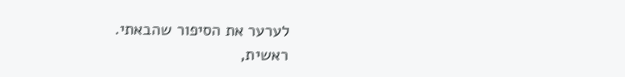לערער את הסיפור שהבאתי.
ראשית,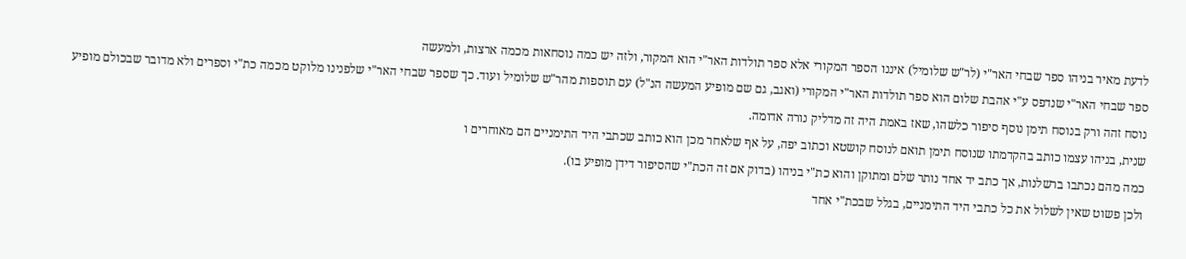לדעת מאיר בניהו ספר שבחי האר"י (לר"ש שלומיל) איננו הספר המקורי אלא ספר תולדות האר"י הוא המקור, ולזה יש כמה נוסחאות מכמה ארצות, ולמעשה
ספר שבחי האר"י שנדפס ע"י אהבת שלום הוא ספר תולדות האר"י המקורי (ואגב, גם שם מופיע המעשה הנ"ל) עם תוספות מהר"ש שלומיל ועוד. כך שספר שבחי האר"י שלפנינו מלוקט מכמה כת"י וספרים ולא מדובר שבכולם מופיע נוסח זהה ורק בנוסח תימן נוסף סיפור כלשהו, שאז באמת היה זה מדליק נורה אדומה.
שנית, בניהו עצמו כותב בהקדמתו שנוסח תימן תואם לנוסח קושטא וכתוב יפה, על אף שלאחר מכן הוא כותב שכתבי היד התימניים הם מאוחרים ו
כמה מהם נכתבו ברשלנות, אך כתב יד אחד נותר שלם ומתוקן והוא כת"י בניהו (בדוק אם זה הכת"י שהסיפור דידן מופיע בו).
ולכן פשוט שאין לשלול את כל כתבי היד התימניים, בגלל שבכת"י אחד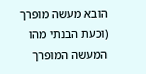הובא מעשה מופרך (וכעת הבנתי מהו המעשה המופרך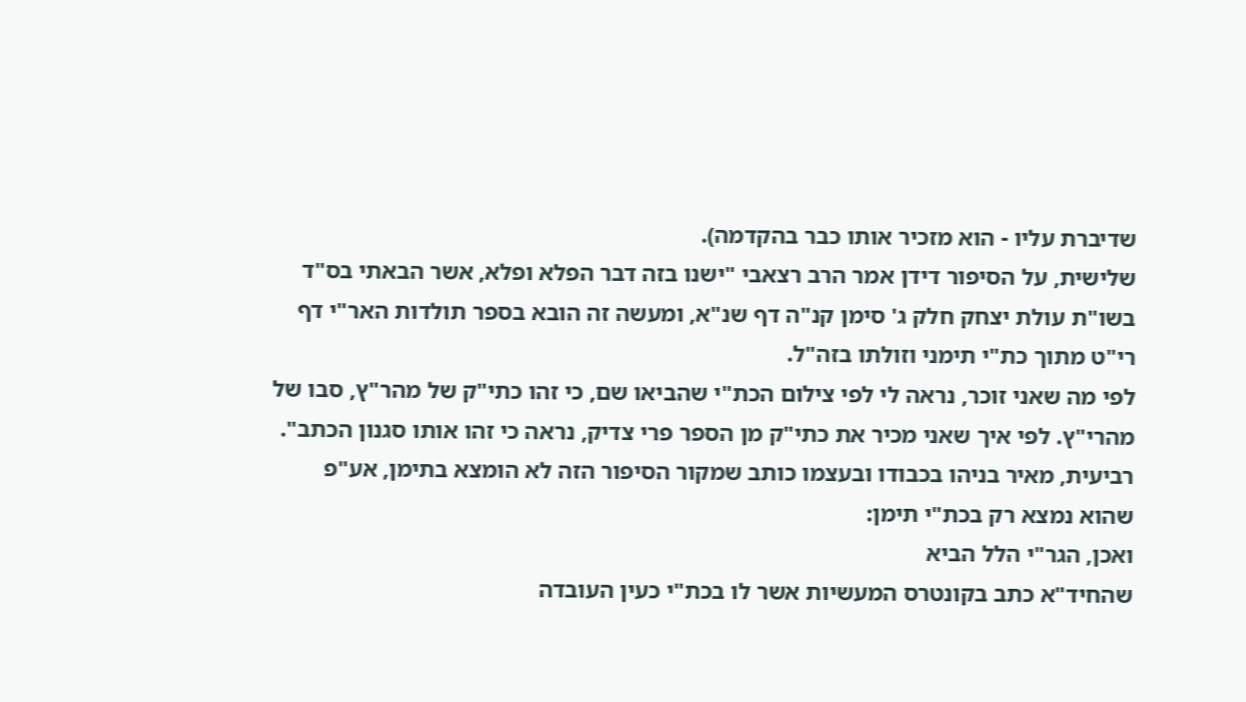שדיברת עליו - הוא מזכיר אותו כבר בהקדמה).
שלישית, על הסיפור דידן אמר הרב רצאבי "ישנו בזה דבר הפלא ופלא, אשר הבאתי בס"ד בשו"ת עולת יצחק חלק ג' סימן קנ"ה דף שנ"א, ומעשה זה הובא בספר תולדות האר"י דף רי"ט מתוך כת"י תימני וזולתו בזה"ל.
לפי מה שאני זוכר, נראה לי לפי צילום הכת"י שהביאו שם, כי זהו כתי"ק של מהר"ץ, סבו של מהרי"ץ. לפי איך שאני מכיר את כתי"ק מן הספר פרי צדיק, נראה כי זהו אותו סגנון הכתב".
רביעית, מאיר בניהו בכבודו ובעצמו כותב שמקור הסיפור הזה לא הומצא בתימן, אע"פ שהוא נמצא רק בכת"י תימן:
ואכן, הגר"י הלל הביא
שהחיד"א כתב בקונטרס המעשיות אשר לו בכת"י כעין העובדה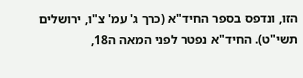הזו, ונדפס בספר החיד"א (כרך ג' עמ' צ"ו, ירושלים תשי"ט). החיד"א נפטר לפני המאה ה18,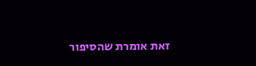זאת אומרת שהסיפור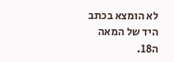לא הומצא בכתב היד של המאה ה18.